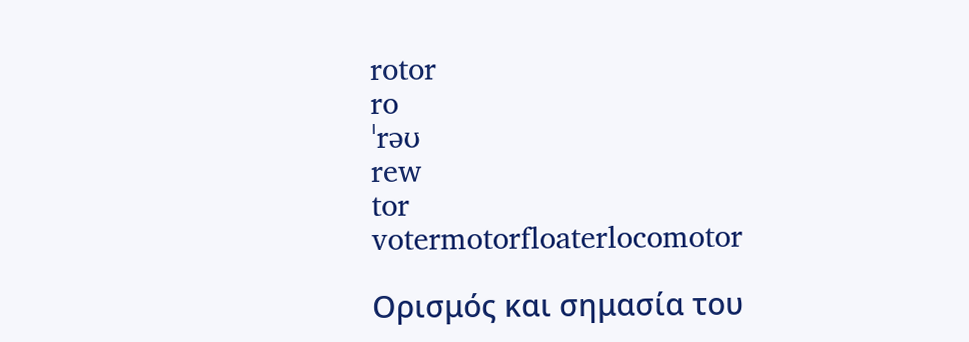rotor
ro
ˈrəʊ
rew
tor
votermotorfloaterlocomotor

Ορισμός και σημασία του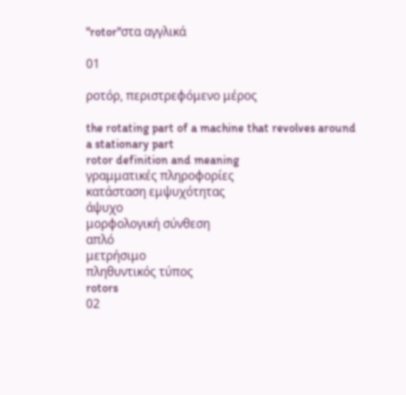"rotor"στα αγγλικά

01

ροτόρ, περιστρεφόμενο μέρος

the rotating part of a machine that revolves around a stationary part
rotor definition and meaning
γραμματικές πληροφορίες
κατάσταση εμψυχότητας
άψυχο
μορφολογική σύνθεση
απλό
μετρήσιμο
πληθυντικός τύπος
rotors
02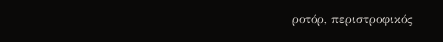ροτόρ, περιστροφικός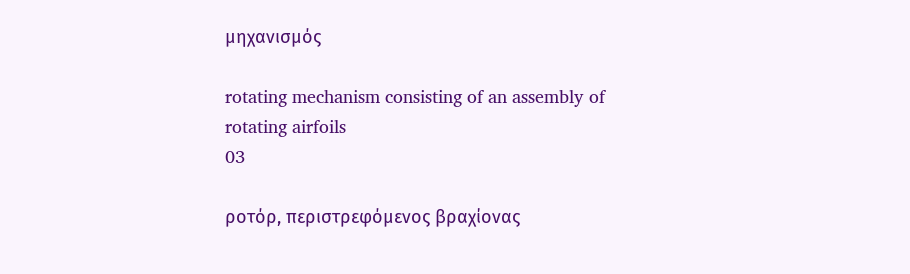μηχανισμός

rotating mechanism consisting of an assembly of rotating airfoils
03

ροτόρ, περιστρεφόμενος βραχίονας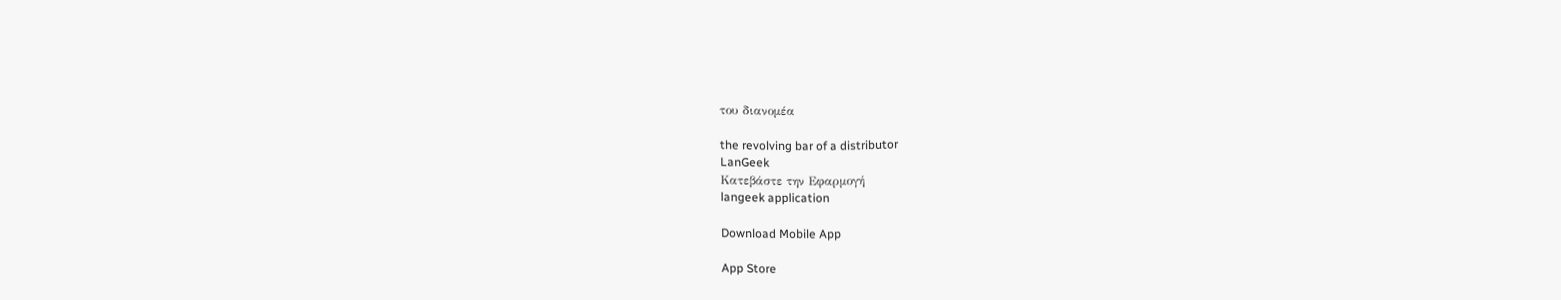του διανομέα

the revolving bar of a distributor
LanGeek
Κατεβάστε την Εφαρμογή
langeek application

Download Mobile App

App Store